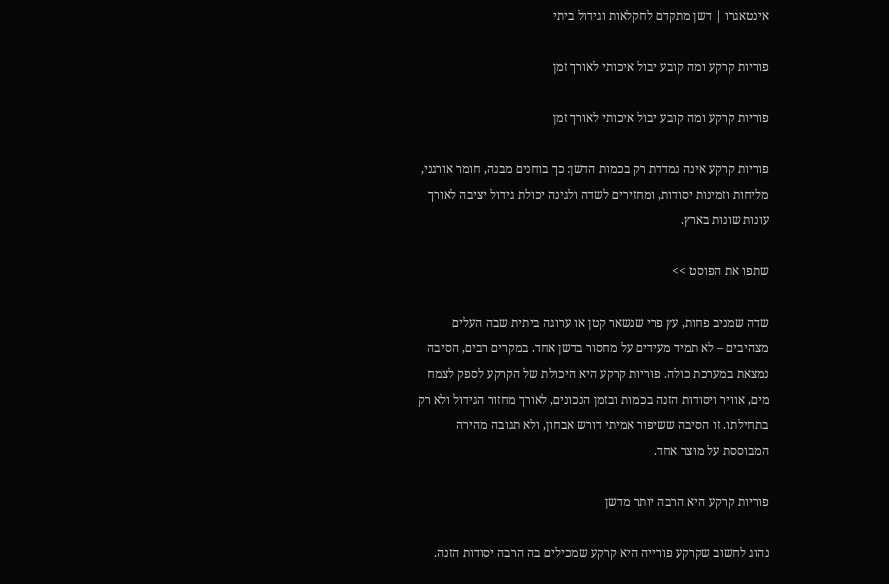אינטאגרו | דשן מתקדם לחקלאות וגידול ביתי

פוריות קרקע ומה קובע יבול איכותי לאורך זמן

פוריות קרקע ומה קובע יבול איכותי לאורך זמן

פוריות קרקע אינה נמדדת רק בכמות הדשן: כך בוחנים מבנה, חומר אורגני, מליחות וזמינות יסודות, ומחזירים לשדה ולגינה יכולת גידול יציבה לאורך עונות שונות בארץ.

שתפו את הפוסט >>

שדה שמניב פחות, עץ פרי שנשאר קטן או ערוגה ביתית שבה העלים מצהיבים – לא תמיד מעידים על מחסור בדשן אחד. במקרים רבים, הסיבה נמצאת במערכת כולה. פוריות קרקע היא היכולת של הקרקע לספק לצמח מים, אוויר ויסודות הזנה בכמות ובזמן הנכונים, לאורך מחזור הגידול ולא רק בתחילתו. זו הסיבה ששיפור אמיתי דורש אבחון, ולא תגובה מהירה המבוססת על מוצר אחד.

פוריות קרקע היא הרבה יותר מדשן

נהוג לחשוב שקרקע פורייה היא קרקע שמכילים בה הרבה יסודות הזנה.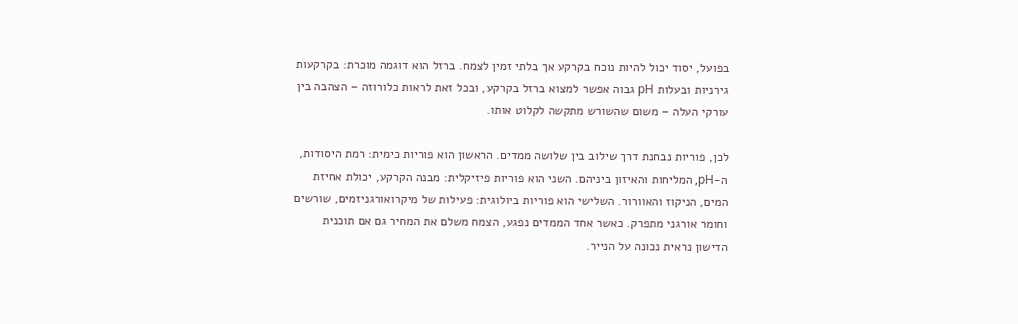בפועל, יסוד יכול להיות נוכח בקרקע אך בלתי זמין לצמח. ברזל הוא דוגמה מוכרת: בקרקעות גירניות ובעלות pH גבוה אפשר למצוא ברזל בקרקע, ובכל זאת לראות כלורוזה – הצהבה בין עורקי העלה – משום שהשורש מתקשה לקלוט אותו.

לכן, פוריות נבחנת דרך שילוב בין שלושה ממדים. הראשון הוא פוריות כימית: רמת היסודות, ה-pH, המליחות והאיזון ביניהם. השני הוא פוריות פיזיקלית: מבנה הקרקע, יכולת אחיזת המים, הניקוז והאוורור. השלישי הוא פוריות ביולוגית: פעילות של מיקרואורגניזמים, שורשים וחומר אורגני מתפרק. כאשר אחד הממדים נפגע, הצמח משלם את המחיר גם אם תוכנית הדישון נראית נכונה על הנייר.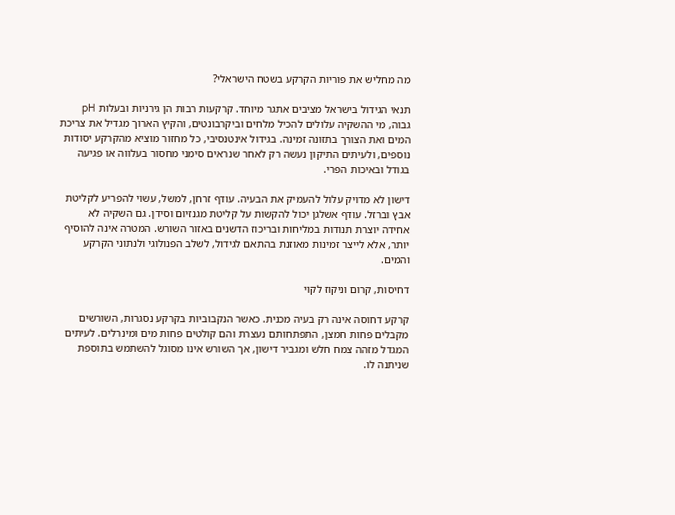מה מחליש את פוריות הקרקע בשטח הישראלי?

תנאי הגידול בישראל מציבים אתגר מיוחד. קרקעות רבות הן גירניות ובעלות pH גבוה, מי ההשקיה עלולים להכיל מלחים וביקרבונטים, והקיץ הארוך מגדיל את צריכת המים ואת הצורך בתזונה זמינה. בגידול אינטנסיבי, כל מחזור מוציא מהקרקע יסודות נוספים, ולעיתים התיקון נעשה רק לאחר שנראים סימני מחסור בעלווה או פגיעה בגודל ובאיכות הפרי.

דישון לא מדויק עלול להעמיק את הבעיה. עודף זרחן, למשל, עשוי להפריע לקליטת אבץ וברזל. עודף אשלגן יכול להקשות על קליטת מגנזיום וסידן. גם השקיה לא אחידה יוצרת תנודות במליחות ובריכוז הדשנים באזור השורש. המטרה אינה להוסיף יותר, אלא לייצר זמינות מאוזנת בהתאם לגידול, לשלב הפנולוגי ולנתוני הקרקע והמים.

דחיסות, קרום וניקוז לקוי

קרקע דחוסה אינה רק בעיה מכנית. כאשר הנקבוביות בקרקע נסגרות, השורשים מקבלים פחות חמצן, התפתחותם נעצרת והם קולטים פחות מים ומינרלים. לעיתים המגדל מזהה צמח חלש ומגביר דישון, אך השורש אינו מסוגל להשתמש בתוספת שניתנה לו.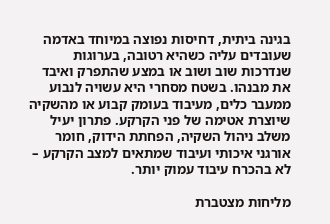בגינה ביתית, דחיסות נפוצה במיוחד באדמה שעובדים עליה כשהיא רטובה, בערוגות שנדרכות שוב ושוב או במצע שהתפרק ואיבד את מבנהו. בשטח מסחרי היא עשויה לנבוע ממעבר כלים, מעיבוד בעומק קבוע או מהשקיה שיוצרת אטימה של פני הקרקע. פתרון יעיל משלב ניהול השקיה, הפחתת הידוק, חומר אורגני איכותי ועיבוד שמתאים למצב הקרקע – לא בהכרח עיבוד עמוק יותר.

מליחות מצטברת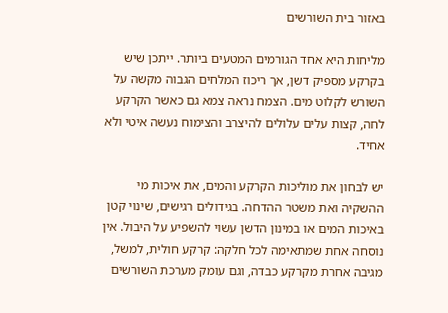באזור בית השורשים

מליחות היא אחד הגורמים המטעים ביותר. ייתכן שיש בקרקע מספיק דשן, אך ריכוז המלחים הגבוה מקשה על השורש לקלוט מים. הצמח נראה צמא גם כאשר הקרקע לחה, קצות עלים עלולים להיצרב והצימוח נעשה איטי ולא אחיד.

יש לבחון את מוליכות הקרקע והמים, את איכות מי ההשקיה ואת משטר ההדחה. בגידולים רגישים, שינוי קטן באיכות המים או במינון הדשן עשוי להשפיע על היבול. אין נוסחה אחת שמתאימה לכל חלקה: קרקע חולית, למשל, מגיבה אחרת מקרקע כבדה, וגם עומק מערכת השורשים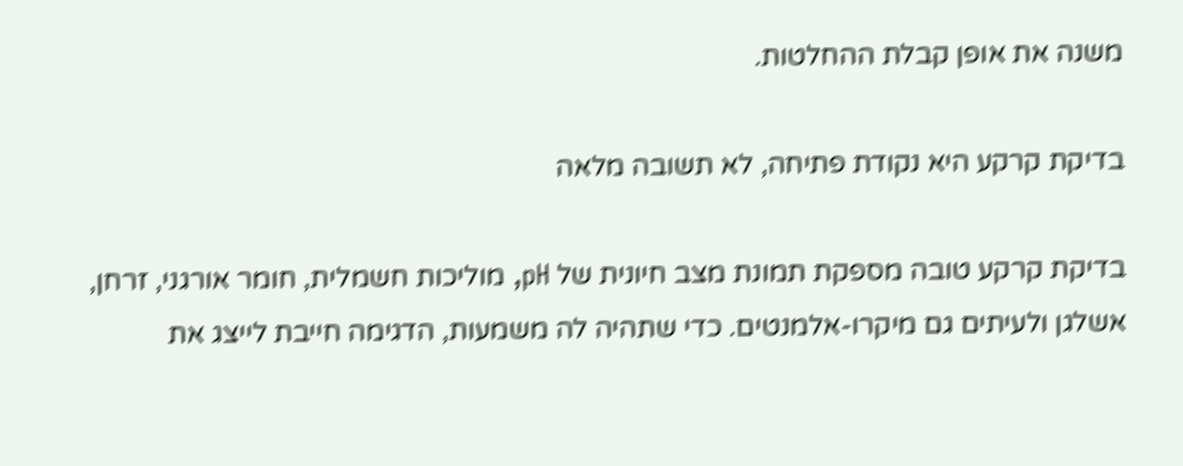משנה את אופן קבלת ההחלטות.

בדיקת קרקע היא נקודת פתיחה, לא תשובה מלאה

בדיקת קרקע טובה מספקת תמונת מצב חיונית של pH, מוליכות חשמלית, חומר אורגני, זרחן, אשלגן ולעיתים גם מיקרו-אלמנטים. כדי שתהיה לה משמעות, הדגימה חייבת לייצג את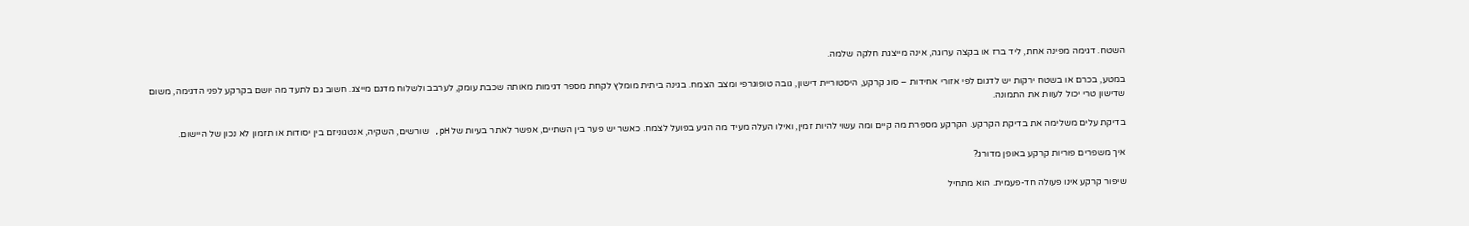השטח. דגימה מפינה אחת, ליד ברז או בקצה ערוגה, אינה מייצגת חלקה שלמה.

במטע, בכרם או בשטח ירקות יש לדגום לפי אזורי אחידות – סוג קרקע, היסטוריית דישון, גובה טופוגרפי ומצב הצמח. בגינה ביתית מומלץ לקחת מספר דגימות מאותה שכבת עומק, לערבב ולשלוח מדגם מייצג. חשוב גם לתעד מה יושם בקרקע לפני הדגימה, משום שדישון טרי יכול לעוות את התמונה.

בדיקת עלים משלימה את בדיקת הקרקע. הקרקע מספרת מה קיים ומה עשוי להיות זמין, ואילו העלה מעיד מה הגיע בפועל לצמח. כאשר יש פער בין השתיים, אפשר לאתר בעיות של pH, שורשים, השקיה, אנטגוניזם בין יסודות או תזמון לא נכון של היישום.

איך משפרים פוריות קרקע באופן מדורג?

שיפור קרקע אינו פעולה חד-פעמית. הוא מתחיל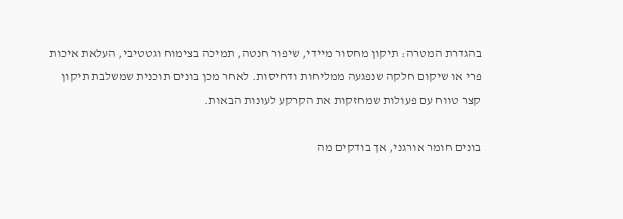בהגדרת המטרה: תיקון מחסור מיידי, שיפור חנטה, תמיכה בצימוח וגטטיבי, העלאת איכות פרי או שיקום חלקה שנפגעה ממליחות ודחיסות. לאחר מכן בונים תוכנית שמשלבת תיקון קצר טווח עם פעולות שמחזקות את הקרקע לעונות הבאות.

בונים חומר אורגני, אך בודקים מה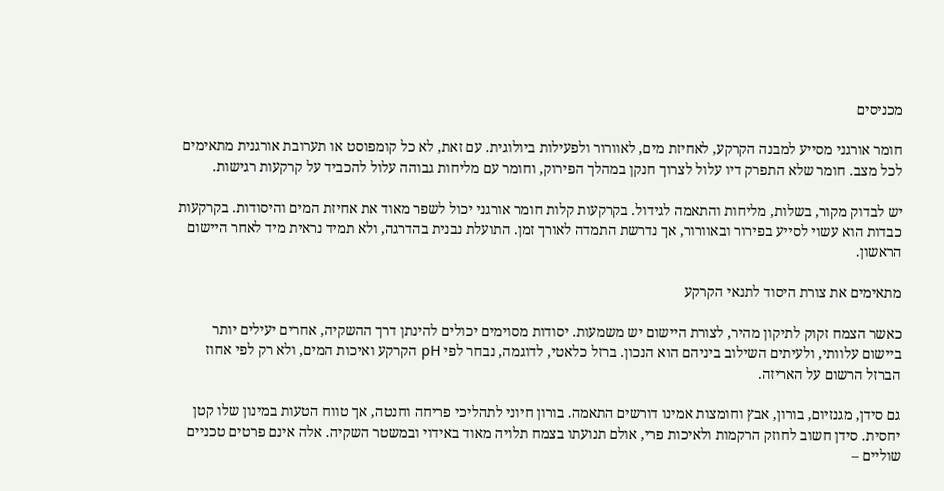מכניסים

חומר אורגני מסייע למבנה הקרקע, לאחיזת מים, לאוורור ולפעילות ביולוגית. עם זאת, לא כל קומפוסט או תערובת אורגנית מתאימים לכל מצב. חומר שלא התפרק דיו עלול לצרוך חנקן במהלך הפירוק, וחומר עם מליחות גבוהה עלול להכביד על קרקעות רגישות.

יש לבדוק מקור, בשלות, מליחות והתאמה לגידול. בקרקעות קלות חומר אורגני יכול לשפר מאוד את אחיזת המים והיסודות. בקרקעות כבדות הוא עשוי לסייע בפירור ובאוורור, אך נדרשת התמדה לאורך זמן. התועלת נבנית בהדרגה, ולא תמיד נראית מיד לאחר היישום הראשון.

מתאימים את צורת היסוד לתנאי הקרקע

כאשר הצמח זקוק לתיקון מהיר, לצורת היישום יש משמעות. יסודות מסוימים יכולים להינתן דרך ההשקיה, אחרים יעילים יותר ביישום עלוותי, ולעיתים השילוב ביניהם הוא הנכון. ברזל כלאטי, לדוגמה, נבחר לפי pH הקרקע ואיכות המים, ולא רק לפי אחוז הברזל הרשום על האריזה.

גם סידן, מגנזיום, בורון, אבץ וחומצות אמינו דורשים התאמה. בורון חיוני לתהליכי פריחה וחנטה, אך טווח הטעות במינון שלו קטן יחסית. סידן חשוב לחוזק הרקמות ולאיכות פרי, אולם תנועתו בצמח תלויה מאוד באידוי ובמשטר השקיה. אלה אינם פרטים טכניים שוליים –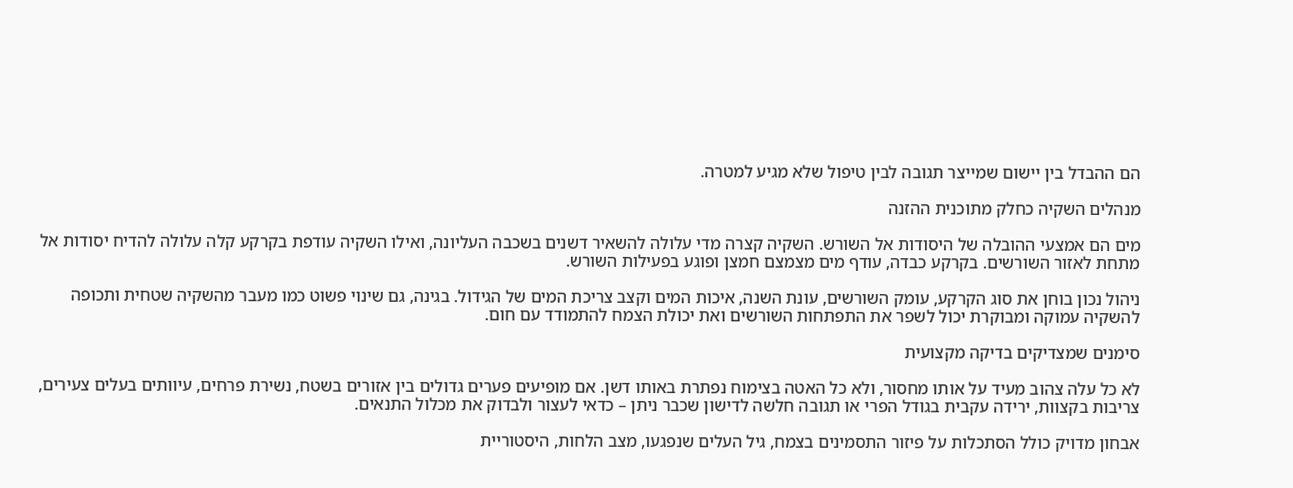הם ההבדל בין יישום שמייצר תגובה לבין טיפול שלא מגיע למטרה.

מנהלים השקיה כחלק מתוכנית ההזנה

מים הם אמצעי ההובלה של היסודות אל השורש. השקיה קצרה מדי עלולה להשאיר דשנים בשכבה העליונה, ואילו השקיה עודפת בקרקע קלה עלולה להדיח יסודות אל מתחת לאזור השורשים. בקרקע כבדה, עודף מים מצמצם חמצן ופוגע בפעילות השורש.

ניהול נכון בוחן את סוג הקרקע, עומק השורשים, עונת השנה, איכות המים וקצב צריכת המים של הגידול. בגינה, גם שינוי פשוט כמו מעבר מהשקיה שטחית ותכופה להשקיה עמוקה ומבוקרת יכול לשפר את התפתחות השורשים ואת יכולת הצמח להתמודד עם חום.

סימנים שמצדיקים בדיקה מקצועית

לא כל עלה צהוב מעיד על אותו מחסור, ולא כל האטה בצימוח נפתרת באותו דשן. אם מופיעים פערים גדולים בין אזורים בשטח, נשירת פרחים, עיוותים בעלים צעירים, צריבות בקצוות, ירידה עקבית בגודל הפרי או תגובה חלשה לדישון שכבר ניתן – כדאי לעצור ולבדוק את מכלול התנאים.

אבחון מדויק כולל הסתכלות על פיזור התסמינים בצמח, גיל העלים שנפגעו, מצב הלחות, היסטוריית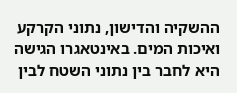ההשקיה והדישון, נתוני הקרקע ואיכות המים. באינטאגרו הגישה היא לחבר בין נתוני השטח לבין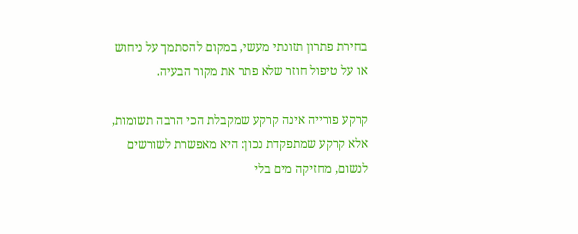בחירת פתרון תזונתי מעשי, במקום להסתמך על ניחוש או על טיפול חוזר שלא פתר את מקור הבעיה.

קרקע פורייה אינה קרקע שמקבלת הכי הרבה תשומות, אלא קרקע שמתפקדת נכון: היא מאפשרת לשורשים לנשום, מחזיקה מים בלי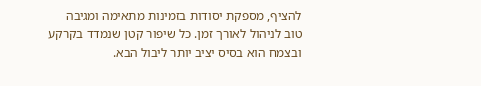להציף, מספקת יסודות בזמינות מתאימה ומגיבה טוב לניהול לאורך זמן. כל שיפור קטן שנמדד בקרקע ובצמח הוא בסיס יציב יותר ליבול הבא.